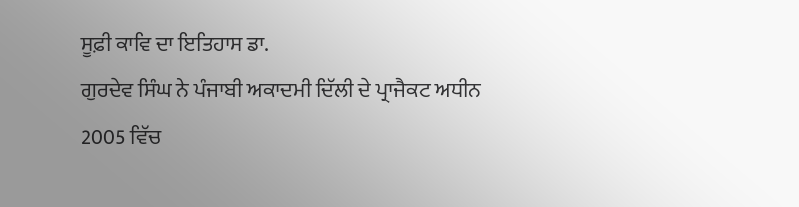ਸੂਫ਼ੀ ਕਾਵਿ ਦਾ ਇਤਿਹਾਸ ਡਾ.
ਗੁਰਦੇਵ ਸਿੰਘ ਨੇ ਪੰਜਾਬੀ ਅਕਾਦਮੀ ਦਿੱਲੀ ਦੇ ਪ੍ਰਾਜੈਕਟ ਅਧੀਨ 2005 ਵਿੱਚ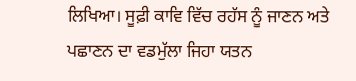ਲਿਖਿਆ। ਸੂਫ਼ੀ ਕਾਵਿ ਵਿੱਚ ਰਹੱਸ ਨੂੰ ਜਾਣਨ ਅਤੇ ਪਛਾਣਨ ਦਾ ਵਡਮੁੱਲਾ ਜਿਹਾ ਯਤਨ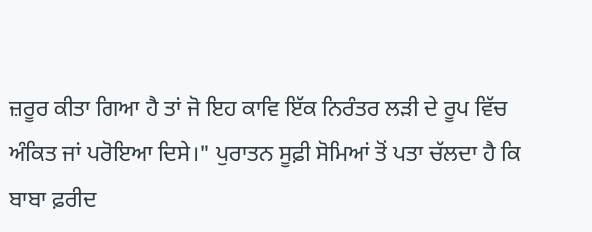ਜ਼ਰੂਰ ਕੀਤਾ ਗਿਆ ਹੈ ਤਾਂ ਜੋ ਇਹ ਕਾਵਿ ਇੱਕ ਨਿਰੰਤਰ ਲੜੀ ਦੇ ਰੂਪ ਵਿੱਚ ਅੰਕਿਤ ਜਾਂ ਪਰੋਇਆ ਦਿਸੇ।" ਪੁਰਾਤਨ ਸੂਫ਼ੀ ਸੋਮਿਆਂ ਤੋਂ ਪਤਾ ਚੱਲਦਾ ਹੈ ਕਿ ਬਾਬਾ ਫ਼ਰੀਦ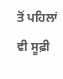ਤੋਂ ਪਹਿਲਾਂ ਵੀ ਸੂਫ਼ੀ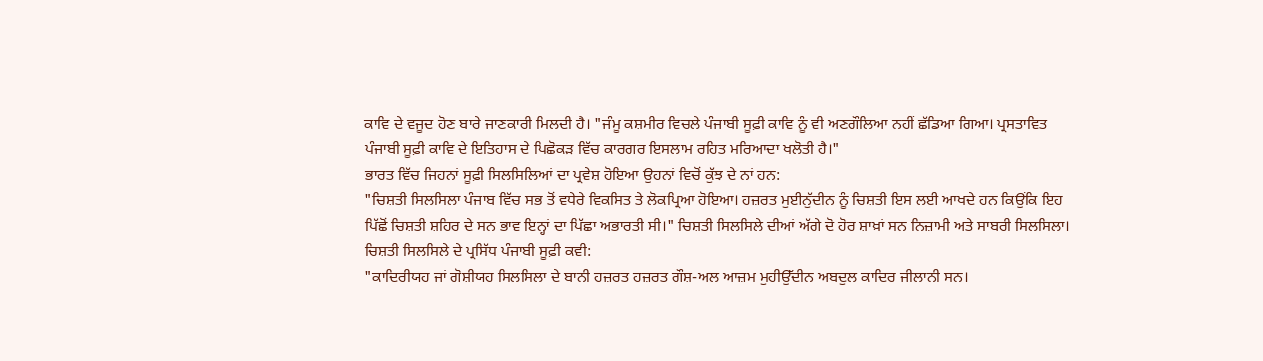ਕਾਵਿ ਦੇ ਵਜੂਦ ਹੋਣ ਬਾਰੇ ਜਾਣਕਾਰੀ ਮਿਲਦੀ ਹੈ। "ਜੰਮੂ ਕਸ਼ਮੀਰ ਵਿਚਲੇ ਪੰਜਾਬੀ ਸੂਫ਼ੀ ਕਾਵਿ ਨੂੰ ਵੀ ਅਣਗੌਲਿਆ ਨਹੀਂ ਛੱਡਿਆ ਗਿਆ। ਪ੍ਰਸਤਾਵਿਤ ਪੰਜਾਬੀ ਸੂਫ਼ੀ ਕਾਵਿ ਦੇ ਇਤਿਹਾਸ ਦੇ ਪਿਛੋਕੜ ਵਿੱਚ ਕਾਰਗਰ ਇਸਲਾਮ ਰਹਿਤ ਮਰਿਆਦਾ ਖਲੋਤੀ ਹੈ।"
ਭਾਰਤ ਵਿੱਚ ਜਿਹਨਾਂ ਸੂਫ਼ੀ ਸਿਲਸਿਲਿਆਂ ਦਾ ਪ੍ਰਵੇਸ਼ ਹੋਇਆ ਉਹਨਾਂ ਵਿਚੋਂ ਕੁੱਝ ਦੇ ਨਾਂ ਹਨ:
"ਚਿਸ਼ਤੀ ਸਿਲਸਿਲਾ ਪੰਜਾਬ ਵਿੱਚ ਸਭ ਤੋਂ ਵਧੇਰੇ ਵਿਕਸਿਤ ਤੇ ਲੋਕਪ੍ਰਿਆ ਹੋਇਆ। ਹਜ਼ਰਤ ਮੁਈਨੁੱਦੀਨ ਨੂੰ ਚਿਸ਼ਤੀ ਇਸ ਲਈ ਆਖਦੇ ਹਨ ਕਿਉਂਕਿ ਇਹ ਪਿੱਛੋਂ ਚਿਸ਼ਤੀ ਸ਼ਹਿਰ ਦੇ ਸਨ ਭਾਵ ਇਨ੍ਹਾਂ ਦਾ ਪਿੱਛਾ ਅਭਾਰਤੀ ਸੀ।" ਚਿਸ਼ਤੀ ਸਿਲਸਿਲੇ ਦੀਆਂ ਅੱਗੇ ਦੋ ਹੋਰ ਸ਼ਾਖ਼ਾਂ ਸਨ ਨਿਜ਼ਾਮੀ ਅਤੇ ਸਾਬਰੀ ਸਿਲਸਿਲਾ। ਚਿਸ਼ਤੀ ਸਿਲਸਿਲੇ ਦੇ ਪ੍ਰਸਿੱਧ ਪੰਜਾਬੀ ਸੂਫ਼ੀ ਕਵੀ:
"ਕਾਦਿਰੀਯਹ ਜਾਂ ਗੋਸ਼ੀਯਹ ਸਿਲਸਿਲਾ ਦੇ ਬਾਨੀ ਹਜ਼ਰਤ ਹਜ਼ਰਤ ਗੌਸ਼-ਅਲ ਆਜ਼ਮ ਮੁਹੀਉੱਦੀਨ ਅਬਦੁਲ ਕਾਦਿਰ ਜੀਲਾਨੀ ਸਨ।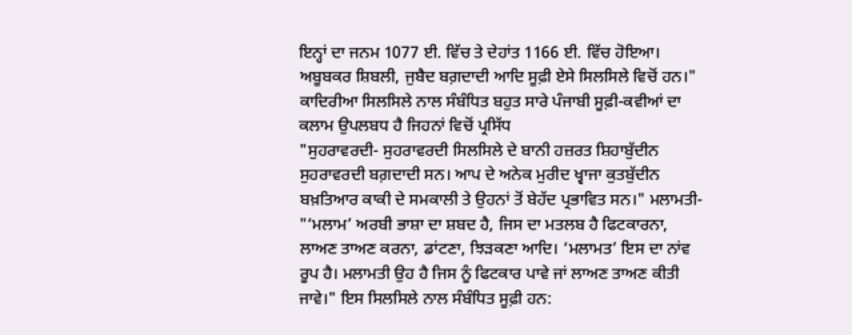ਇਨ੍ਹਾਂ ਦਾ ਜਨਮ 1077 ਈ. ਵਿੱਚ ਤੇ ਦੇਹਾਂਤ 1166 ਈ. ਵਿੱਚ ਹੋਇਆ। ਅਬੂਬਕਰ ਸ਼ਿਬਲੀ, ਜੁਬੈਦ ਬਗ਼ਦਾਦੀ ਆਦਿ ਸੂਫ਼ੀ ਏਸੇ ਸਿਲਸਿਲੇ ਵਿਚੋਂ ਹਨ।" ਕਾਦਿਰੀਆ ਸਿਲਸਿਲੇ ਨਾਲ ਸੰਬੰਧਿਤ ਬਹੁਤ ਸਾਰੇ ਪੰਜਾਬੀ ਸੂਫ਼ੀ-ਕਵੀਆਂ ਦਾ ਕਲਾਮ ਉਪਲਬਧ ਹੈ ਜਿਹਨਾਂ ਵਿਚੋਂ ਪ੍ਰਸਿੱਧ
"ਸੁਹਰਾਵਰਦੀ- ਸੁਹਰਾਵਰਦੀ ਸਿਲਸਿਲੇ ਦੇ ਬਾਨੀ ਹਜ਼ਰਤ ਸ਼ਿਹਾਬੁੱਦੀਨ ਸੁਹਰਾਵਰਦੀ ਬਗ਼ਦਾਦੀ ਸਨ। ਆਪ ਦੇ ਅਨੇਕ ਮੁਰੀਦ ਖ੍ਵਾਜਾ ਕੁਤਬੁੱਦੀਨ ਬਖ਼ਤਿਆਰ ਕਾਕੀ ਦੇ ਸਮਕਾਲੀ ਤੇ ਉਹਨਾਂ ਤੋਂ ਬੇਹੱਦ ਪ੍ਰਭਾਵਿਤ ਸਨ।" ਮਲਾਮਤੀ- "‘ਮਲਾਮ’ ਅਰਬੀ ਭਾਸ਼ਾ ਦਾ ਸ਼ਬਦ ਹੈ, ਜਿਸ ਦਾ ਮਤਲਬ ਹੈ ਫਿਟਕਾਰਨਾ, ਲਾਅਣ ਤਾਅਣ ਕਰਨਾ, ਡਾਂਟਣਾ, ਝਿੜਕਣਾ ਆਦਿ। ‘ਮਲਾਮਤ’ ਇਸ ਦਾ ਨਾਂਵ ਰੂਪ ਹੈ। ਮਲਾਮਤੀ ਉਹ ਹੈ ਜਿਸ ਨੂੰ ਫਿਟਕਾਰ ਪਾਵੇ ਜਾਂ ਲਾਅਣ ਤਾਅਣ ਕੀਤੀ ਜਾਵੇ।" ਇਸ ਸਿਲਸਿਲੇ ਨਾਲ ਸੰਬੰਧਿਤ ਸੂਫ਼ੀ ਹਨ: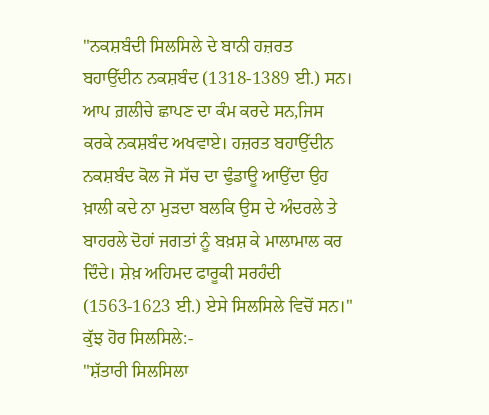"ਨਕਸ਼ਬੰਦੀ ਸਿਲਸਿਲੇ ਦੇ ਬਾਨੀ ਹਜ਼ਰਤ ਬਹਾਉੱਦੀਨ ਨਕਸ਼ਬੰਦ (1318-1389 ਈ.) ਸਨ। ਆਪ ਗ਼ਲੀਚੇ ਛਾਪਣ ਦਾ ਕੰਮ ਕਰਦੇ ਸਨ,ਜਿਸ ਕਰਕੇ ਨਕਸ਼ਬੰਦ ਅਖਵਾਏ। ਹਜ਼ਰਤ ਬਹਾਉੱਦੀਨ ਨਕਸ਼ਬੰਦ ਕੋਲ ਜੋ ਸੱਚ ਦਾ ਢੁੰਡਾਊ ਆਉਂਦਾ ਉਹ ਖ਼ਾਲੀ ਕਦੇ ਨਾ ਮੁੜਦਾ ਬਲਕਿ ਉਸ ਦੇ ਅੰਦਰਲੇ ਤੇ ਬਾਹਰਲੇ ਦੋਹਾਂ ਜਗਤਾਂ ਨੂੰ ਬਖ਼ਸ਼ ਕੇ ਮਾਲਾਮਾਲ ਕਰ ਦਿੰਦੇ। ਸ਼ੇਖ਼ ਅਹਿਮਦ ਫਾਰੂਕੀ ਸਰਹੰਦੀ (1563-1623 ਈ.) ਏਸੇ ਸਿਲਸਿਲੇ ਵਿਚੋਂ ਸਨ।" ਕੁੱਝ ਹੋਰ ਸਿਲਸਿਲੇ:-
"ਸ਼ੱਤਾਰੀ ਸਿਲਸਿਲਾ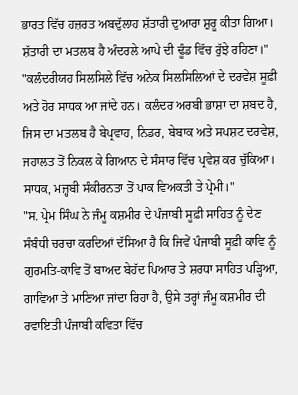ਭਾਰਤ ਵਿੱਚ ਹਜ਼ਰਤ ਅਬਦੁੱਲਾਹ ਸ਼ੱਤਾਰੀ ਦੁਆਰਾ ਸ਼ੁਰੂ ਕੀਤਾ ਗਿਆ। ਸ਼ੱਤਾਰੀ ਦਾ ਮਤਲਬ ਹੈ ਅੰਦਰਲੇ ਆਪੇ ਦੀ ਢੂੰਡ ਵਿੱਚ ਰੁੱਝੇ ਰਹਿਣਾ।"
"ਕਲੰਦਰੀਯਹ ਸਿਲਸਿਲੇ ਵਿੱਚ ਅਨੇਕ ਸਿਲਸਿਲਿਆਂ ਦੇ ਦਰਵੇਸ਼ ਸੂਫ਼ੀ ਅਤੇ ਹੋਰ ਸਾਧਕ ਆ ਜਾਂਦੇ ਹਨ। ਕਲੰਦਰ ਅਰਬੀ ਭਾਸ਼ਾ ਦਾ ਸ਼ਬਦ ਹੈ, ਜਿਸ ਦਾ ਮਤਲਬ ਹੈ ਬੇਪ੍ਰਵਾਹ, ਨਿਡਰ, ਬੇਬਾਕ ਅਤੇ ਸਪਸ਼ਟ ਦਰਵੇਸ਼, ਜਹਾਲਤ ਤੋਂ ਨਿਕਲ ਕੇ ਗਿਆਨ ਦੇ ਸੰਸਾਰ ਵਿੱਚ ਪ੍ਰਵੇਸ਼ ਕਰ ਚੁੱਕਿਆ। ਸਾਧਕ, ਮਜ਼੍ਹਬੀ ਸੰਕੀਰਨਤਾ ਤੋਂ ਪਾਕ ਵਿਅਕਤੀ ਤੇ ਪ੍ਰੇਮੀ।"
"ਸ. ਪ੍ਰੇਮ ਸਿੰਘ ਨੇ ਜੰਮੂ ਕਸ਼ਮੀਰ ਦੇ ਪੰਜਾਬੀ ਸੂਫ਼ੀ ਸਾਹਿਤ ਨੂੰ ਦੇਣ ਸੰਬੰਧੀ ਚਰਚਾ ਕਰਦਿਆਂ ਦੱਸਿਆ ਹੈ ਕਿ ਜਿਵੇਂ ਪੰਜਾਬੀ ਸੂਫ਼ੀ ਕਾਵਿ ਨੂੰ ਗੁਰਮਤਿ-ਕਾਵਿ ਤੋਂ ਬਾਅਦ ਬੇਹੱਦ ਪਿਆਰ ਤੇ ਸ਼ਰਧਾ ਸਾਹਿਤ ਪੜ੍ਹਿਆ, ਗਾਵਿਆ ਤੇ ਮਾਣਿਆ ਜਾਂਦਾ ਰਿਹਾ ਹੈ, ਉਸੇ ਤਰ੍ਹਾਂ ਜੰਮੂ ਕਸ਼ਮੀਰ ਦੀ ਰਵਾਇਤੀ ਪੰਜਾਬੀ ਕਵਿਤਾ ਵਿੱਚ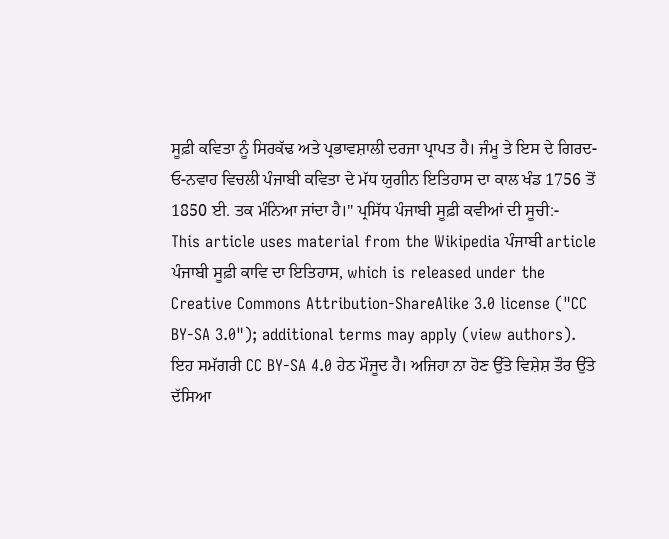ਸੂਫ਼ੀ ਕਵਿਤਾ ਨੂੰ ਸਿਰਕੱਢ ਅਤੇ ਪ੍ਰਭਾਵਸ਼ਾਲੀ ਦਰਜਾ ਪ੍ਰਾਪਤ ਹੈ। ਜੰਮੂ ਤੇ ਇਸ ਦੇ ਗਿਰਦ-ਓ-ਨਵਾਹ ਵਿਚਲੀ ਪੰਜਾਬੀ ਕਵਿਤਾ ਦੇ ਮੱਧ ਯੁਗੀਨ ਇਤਿਹਾਸ ਦਾ ਕਾਲ ਖੰਡ 1756 ਤੋਂ 1850 ਈ. ਤਕ ਮੰਨਿਆ ਜਾਂਦਾ ਹੈ।" ਪ੍ਰਸਿੱਧ ਪੰਜਾਬੀ ਸੂਫ਼ੀ ਕਵੀਆਂ ਦੀ ਸੂਚੀ:-
This article uses material from the Wikipedia ਪੰਜਾਬੀ article ਪੰਜਾਬੀ ਸੂਫ਼ੀ ਕਾਵਿ ਦਾ ਇਤਿਹਾਸ, which is released under the Creative Commons Attribution-ShareAlike 3.0 license ("CC BY-SA 3.0"); additional terms may apply (view authors). ਇਹ ਸਮੱਗਰੀ CC BY-SA 4.0 ਹੇਠ ਮੌਜੂਦ ਹੈ। ਅਜਿਹਾ ਨਾ ਹੋਣ ਉੱਤੇ ਵਿਸ਼ੇਸ਼ ਤੌਰ ਉੱਤੇ ਦੱਸਿਆ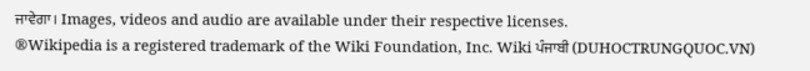ਜਾਵੇਗਾ। Images, videos and audio are available under their respective licenses.
®Wikipedia is a registered trademark of the Wiki Foundation, Inc. Wiki ਪੰਜਾਬੀ (DUHOCTRUNGQUOC.VN)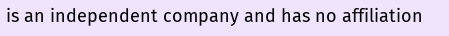is an independent company and has no affiliation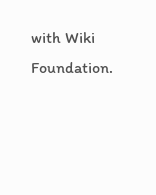with Wiki Foundation.